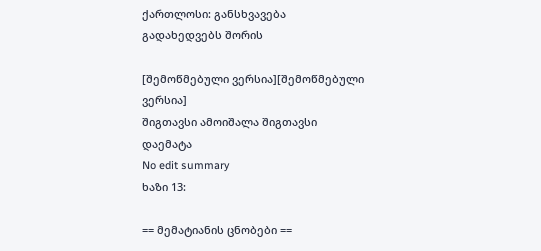ქართლოსი: განსხვავება გადახედვებს შორის

[შემოწმებული ვერსია][შემოწმებული ვერსია]
შიგთავსი ამოიშალა შიგთავსი დაემატა
No edit summary
ხაზი 13:

== მემატიანის ცნობები ==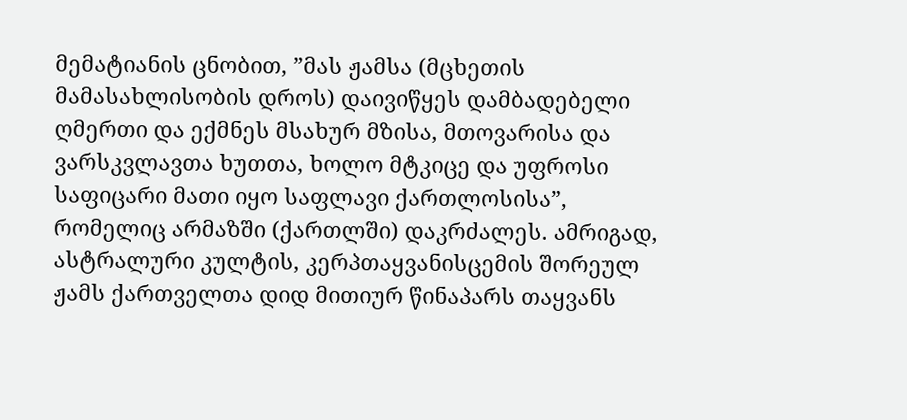მემატიანის ცნობით, ”მას ჟამსა (მცხეთის მამასახლისობის დროს) დაივიწყეს დამბადებელი ღმერთი და ექმნეს მსახურ მზისა, მთოვარისა და ვარსკვლავთა ხუთთა, ხოლო მტკიცე და უფროსი საფიცარი მათი იყო საფლავი ქართლოსისა”, რომელიც არმაზში (ქართლში) დაკრძალეს. ამრიგად, ასტრალური კულტის, კერპთაყვანისცემის შორეულ ჟამს ქართველთა დიდ მითიურ წინაპარს თაყვანს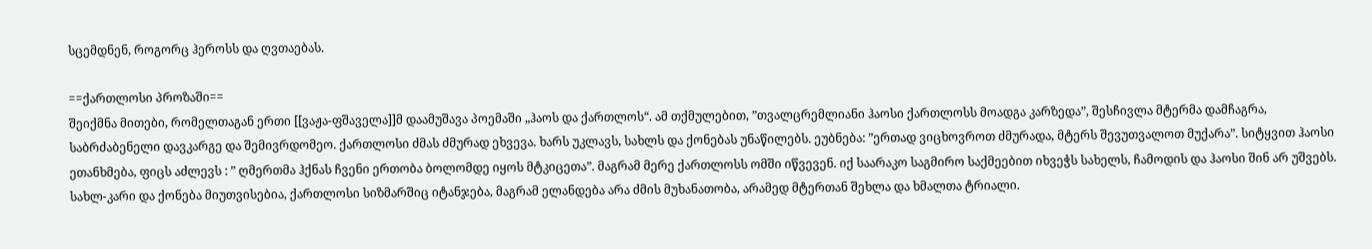სცემდნენ, როგორც ჰეროსს და ღვთაებას.

==ქართლოსი პროზაში==
შეიქმნა მითები, რომელთაგან ერთი [[ვაჟა-ფშაველა]]მ დაამუშავა პოემაში „ჰაოს და ქართლოს“. ამ თქმულებით, ”თვალცრემლიანი ჰაოსი ქართლოსს მოადგა კარზედა”, შესჩივლა მტერმა დამჩაგრა, საბრძაბენელი დავკარგე და შემივრდომეო. ქართლოსი ძმას ძმურად ეხვევა. ხარს უკლავს, სახლს და ქონებას უნაწილებს. ეუბნება: ”ერთად ვიცხოვროთ ძმურადა, მტერს შევუთვალოთ მუქარა”. სიტყვით ჰაოსი ეთანხმება, ფიცს აძლევს : ” ღმერთმა ჰქნას ჩვენი ერთობა ბოლომდე იყოს მტკიცეთა”. მაგრამ მერე ქართლოსს ომში იწვევენ. იქ საარაკო საგმირო საქმეებით იხვეჭს სახელს, ჩამოდის და ჰაოსი შინ არ უშვებს. სახლ-კარი და ქონება მიუთვისებია, ქართლოსი სიზმარშიც იტანჯება, მაგრამ ელანდება არა ძმის მუხანათობა, არამედ მტერთან შეხლა და ხმალთა ტრიალი.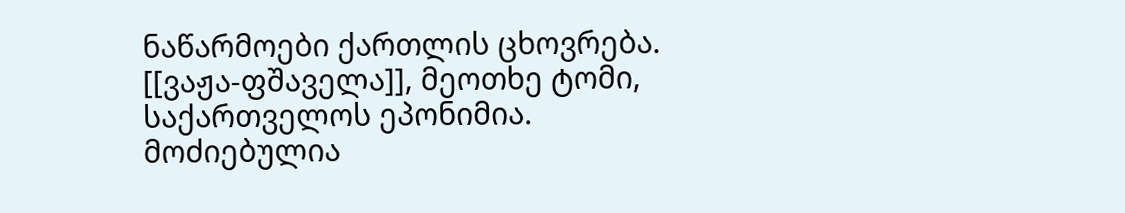ნაწარმოები ქართლის ცხოვრება. [[ვაჟა-ფშაველა]], მეოთხე ტომი, საქართველოს ეპონიმია.
მოძიებულია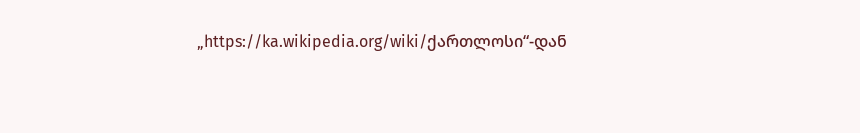„https://ka.wikipedia.org/wiki/ქართლოსი“-დან